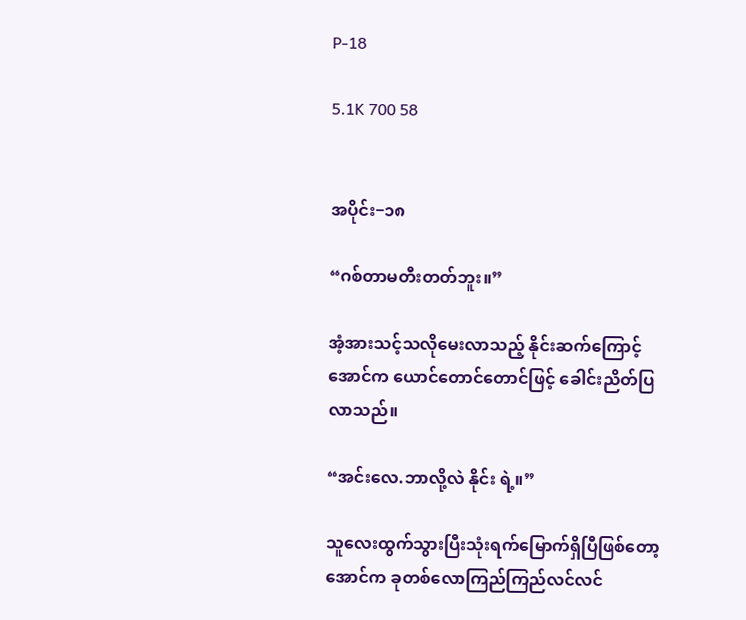P-18

5.1K 700 58


အပိုင်း−၁၈

“ဂစ်တာမတီးတတ်ဘူး။”

အံ့အားသင့်သလိုမေးလာသည့် နိုင်းဆက်ကြောင့် အောင်က ယောင်တောင်တောင်ဖြင့် ခေါင်းညိတ်ပြ လာသည်။

“အင်းလေ.ဘာလို့လဲ နိုင်း ရဲ့။”

သူလေးထွက်သွားပြီးသုံးရက်မြောက်ရှိပြီဖြစ်တော့ အောင်က ခုတစ်လောကြည်ကြည်လင်လင်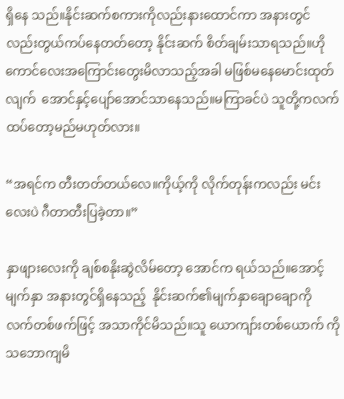ရှိနေ သည်။နိုင်းဆက်စကားကိုလည်းနားထောင်ကာ အနားတွင်လည်းတွယ်ကပ်နေတတ်တော့ နိုင်းဆက် စိတ်ချမ်းသာရသည်။ဟိုကောင်လေးအကြောင်းတွေးမိလာသည့်အခါ မဖြစ်မနေမောင်းထုတ်လျက်  အောင်နှင့်ပျော်အောင်သာနေသည်။မကြာခင်ပဲ သူတို့ကလက်ထပ်တော့မည်မဟုတ်လား။

“အရင်က တီးတတ်တယ်လေ။ကိုယ့်ကို လိုက်တုန်းကလည်း မင်းလေးပဲ ဂီတာတီးပြခဲ့တာ။”

နှာဖျားလေးကို ချစ်စနိုးဆွဲလိမ်တော့ အောင်က ရယ်သည်။အောင့်မျက်နှာ အနားတွင်ရှိနေသည့်  နိုင်းဆက်၏မျက်နှာချောချောကို လက်တစ်ဖက်ဖြင့် အသာကိုင်မိသည်။သူ ယောကျာ်းတစ်ယောက် ကိုသဘောကျမိ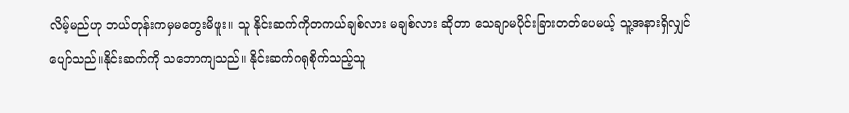လိမ့်မည်ဟု ဘယ်တုန်းကမှမတွေးမိဖူး။ သူ နိုင်းဆက်ကိုတကယ်ချစ်လား မချစ်လား ဆိုတာ သေချာမပိုင်းခြားတတ်ပေမယ့် သူ့အနားရှိလျှင်ပျော်သည်။နိုင်းဆက်ကို သဘောကျသည်။ နိုင်းဆက်ဂရုစိုက်သည့်သူ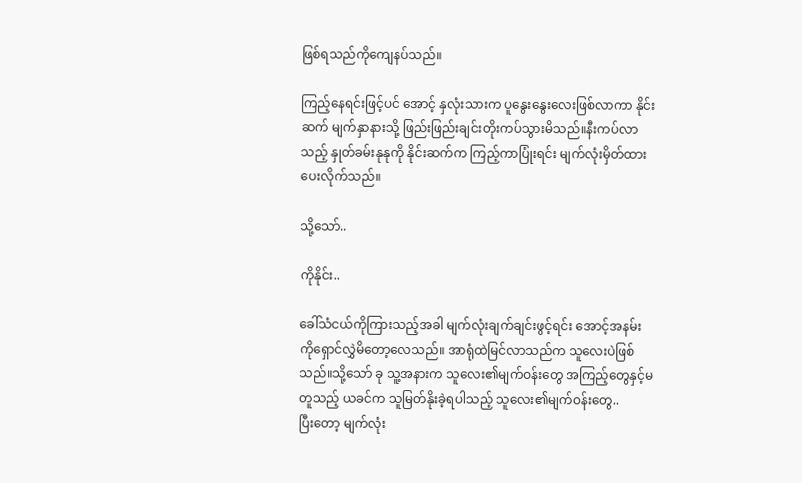ဖြစ်ရသည်ကိုကျေနပ်သည်။

ကြည့်နေရင်းဖြင့်ပင် အောင့် နှလုံးသားက ပူနွေးနွေးလေးဖြစ်လာကာ နိုင်းဆက် မျက်နှာနားသို့ ဖြည်းဖြည်းချင်းတိုးကပ်သွားမိသည်။နီးကပ်လာသည့် နှုတ်ခမ်းနုနုကို နိုင်းဆက်က ကြည့်ကာပြုံးရင်း မျက်လုံးမှိတ်ထားပေးလိုက်သည်။

သို့သော်..

ကိုနိုင်း..

ခေါ်သံငယ်ကိုကြားသည့်အခါ မျက်လုံးချက်ချင်းဖွင့်ရင်း အောင့်အနမ်းကိုရှောင်လွှဲမိတော့လေသည်။ အာရုံထဲမြင်လာသည်က သူလေးပဲဖြစ်သည်။သို့သော် ခု သူ့အနားက သူလေး၏မျက်ဝန်းတွေ အကြည့်တွေနှင့်မတူသည့် ယခင်က သူမြတ်နိုးခဲ့ရပါသည့် သူလေး၏မျက်ဝန်းတွေ..
ပြီးတော့ မျက်လုံး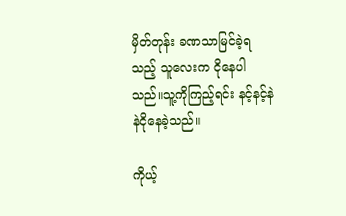မှိတ်တုန်း ခဏသာမြင်ခဲ့ရသည့် သူလေးက ငိုနေပါသည်။သူ့ကိုကြည့်ရင်း နင့်နင့်နဲနဲငိုနေခဲ့သည်။

ကိုယ့်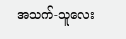အသက်-သူလေး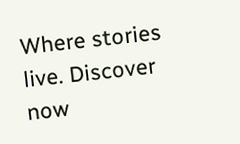Where stories live. Discover now